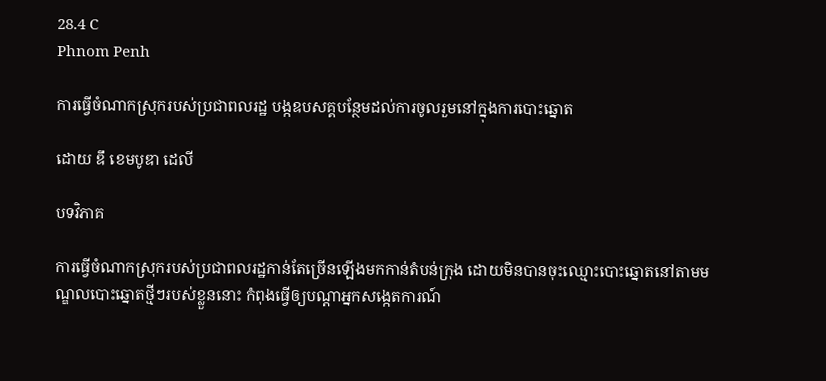28.4 C
Phnom Penh

ការធ្វើចំណាកស្រុករបស់ប្រជាពលរដ្ឋ បង្កឧបសគ្គបន្ថែមដល់ការចូលរួមនៅក្នុងការបោះឆ្នោត

ដោយ ឌឹ ខេមបូឌា ដេលី

បទវិភាគ

ការធ្វើចំណាកស្រុករបស់ប្រជាពលរដ្ឋកាន់តែច្រើនឡើងមកកាន់តំបន់ក្រុង ដោយមិនបានចុះឈ្មោះបោះឆ្នោតនៅតាមមណ្ឌលបោះឆ្នោតថ្មីៗរបស់ខ្លួននោះ កំពុងធ្វើឲ្យបណ្តាអ្នកសង្កេតការណ៍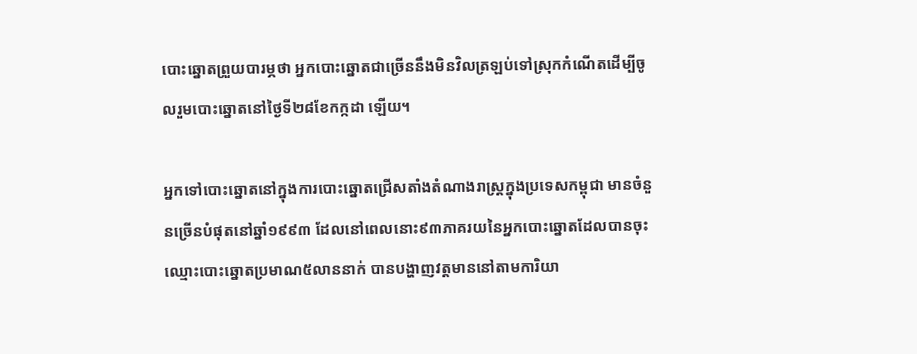បោះឆ្នោតព្រួយបារម្ភថា អ្នកបោះឆ្នោតជាច្រើននឹងមិនវិលត្រឡប់ទៅស្រុកកំណើតដើម្បីចូលរួមបោះឆ្នោតនៅថ្ងៃទី២៨ខែកក្កដា ឡើយ។

អ្នកទៅបោះឆ្នោតនៅក្នុងការបោះឆ្នោតជ្រើសតាំងតំណាងរាស្ត្រក្នុងប្រទេសកម្ពុជា មានចំនួនច្រើនបំផុតនៅឆ្នាំ១៩៩៣ ដែលនៅពេលនោះ៩៣ភាគរយនៃអ្នកបោះឆ្នោតដែលបានចុះឈ្មោះបោះឆ្នោតប្រមាណ៥លាននាក់ បានបង្ហាញវត្តមាននៅតាមការិយា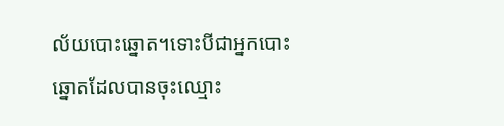ល័យបោះឆ្នោត។ទោះបីជាអ្នកបោះឆ្នោតដែលបានចុះឈ្មោះ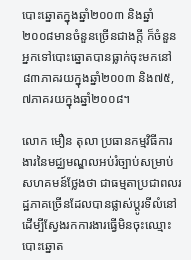បោះឆ្នោតក្នុងឆ្នាំ២០០៣ និងឆ្នាំ២០០៨មានចំនួនច្រើនជាងក្តី ក៏ចំនួនអ្នកទៅបោះឆ្នោតបានធ្លាក់ចុះមកនៅ៨៣ភាគរយក្នុងឆ្នាំ២០០៣ និង៧៥,៧ភាគរយក្នុងឆ្នាំ២០០៨។

លោក មឿន តុលា ប្រធានកម្មវិធីការងារនៃមជ្ឈមណ្ឌលអប់រំច្បាប់សម្រាប់សហគមន៍ថ្លែងថា ជាធម្មតាប្រជាពលរដ្ឋភាគច្រើនដែលបានផ្លាស់ប្តូរទីលំនៅដើម្បីស្វែងរកការងារធ្វើមិនចុះឈ្មោះបោះឆ្នោត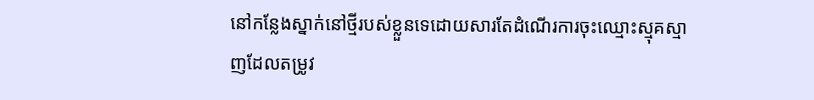នៅកន្លែងស្នាក់នៅថ្មីរបស់ខ្លួនទេដោយសារតែដំណើរការចុះឈ្មោះស្មុគស្មាញដែលតម្រូវ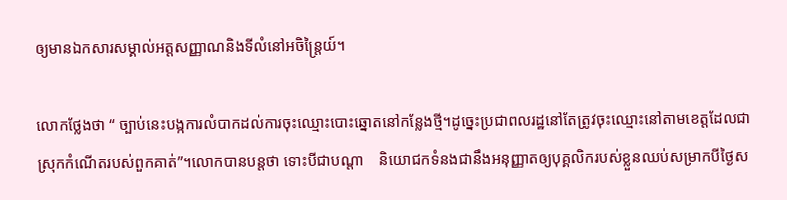ឲ្យមានឯកសារសម្គាល់អត្តសញ្ញាណនិងទីលំនៅអចិន្ត្រៃយ៍។

លោកថ្លែងថា “ ច្បាប់នេះបង្កការលំបាកដល់ការចុះឈ្មោះបោះឆ្នោតនៅកន្លែងថ្មី។ដូច្នេះប្រជាពលរដ្ឋនៅតែត្រូវចុះឈ្មោះនៅតាមខេត្តដែលជាស្រុកកំណើតរបស់ពួកគាត់”។លោកបានបន្តថា ទោះបីជាបណ្តា    និយោជកទំនងជានឹងអនុញ្ញាតឲ្យបុគ្គលិករបស់ខ្លួនឈប់សម្រាកបីថ្ងៃស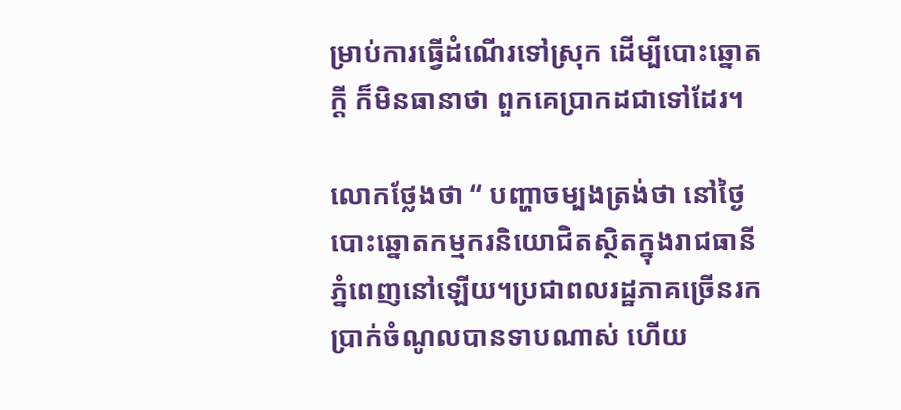ម្រាប់ការធ្វើដំណើរទៅស្រុក ដើម្បីបោះឆ្នោតក្តី ក៏មិនធានាថា ពួកគេប្រាកដជាទៅដែរ។

លោកថ្លែងថា “ បញ្ហាចម្បងត្រង់ថា នៅថ្ងៃបោះឆ្នោតកម្មករនិយោជិតស្ថិតក្នុងរាជធានីភ្នំពេញនៅឡើយ។ប្រជាពលរដ្ឋភាគច្រើនរកប្រាក់ចំណូលបានទាបណាស់ ហើយ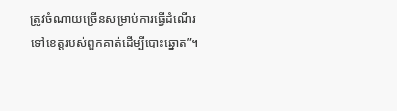ត្រូវចំណាយច្រើនសម្រាប់ការធ្វើដំណើរទៅខេត្តរបស់ពួកគាត់ដើម្បីបោះឆ្នោត”។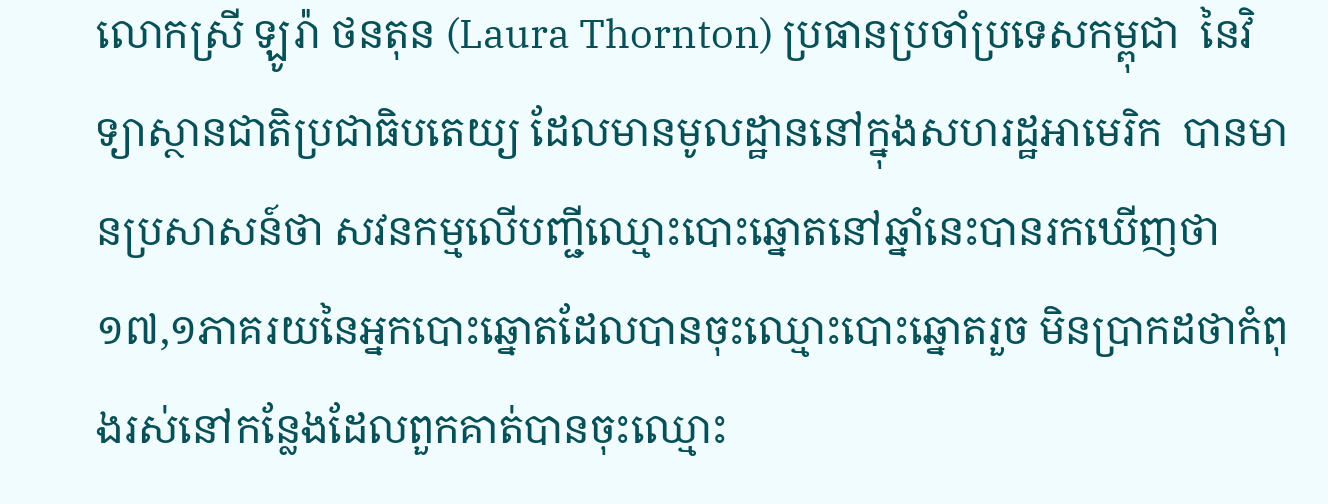លោកស្រី ឡូរ៉ា ថនតុន (Laura Thornton) ប្រធានប្រចាំប្រទេសកម្ពុជា  នៃវិទ្យាស្ថានជាតិប្រជាធិបតេយ្យ ដែលមានមូលដ្ឋាននៅក្នុងសហរដ្ឋអាមេរិក  បានមានប្រសាសន៍ថា សវនកម្មលើបញ្ជីឈ្មោះបោះឆ្នោតនៅឆ្នាំនេះបានរកឃើញថា ១៧,១ភាគរយនៃអ្នកបោះឆ្នោតដែលបានចុះឈ្មោះបោះឆ្នោតរួច មិនប្រាកដថាកំពុងរស់នៅកន្លែងដែលពួកគាត់បានចុះឈ្មោះ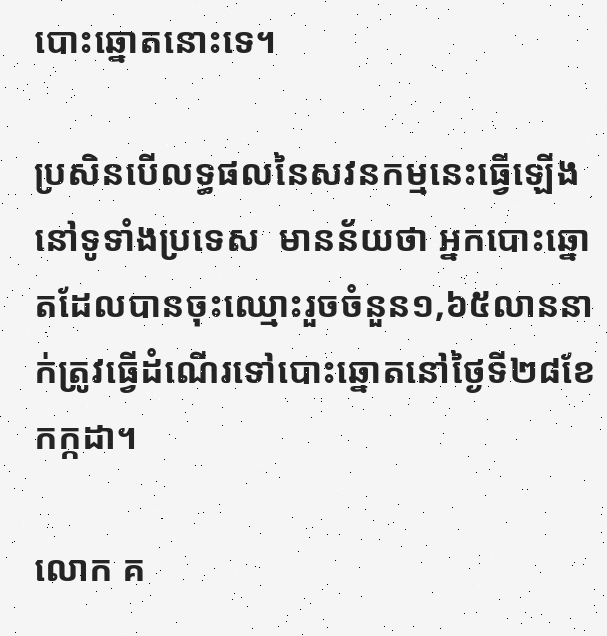បោះឆ្នោតនោះទេ។

ប្រសិនបើលទ្ធផលនៃសវនកម្មនេះធ្វើឡើងនៅទូទាំងប្រទេស  មានន័យថា អ្នកបោះឆ្នោតដែលបានចុះឈ្មោះរួចចំនួន១,៦៥លាននាក់ត្រូវធ្វើដំណើរទៅបោះឆ្នោតនៅថ្ងៃទី២៨ខែកក្កដា។

លោក គ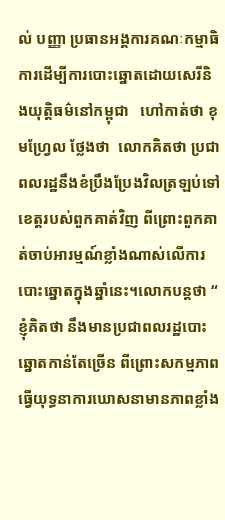ល់ បញ្ញា ប្រធានអង្គការគណៈកម្មាធិការដើម្បីការបោះឆ្នោតដោយសេរីនិងយុត្តិធម៌នៅកម្ពុជា   ហៅកាត់ថា ខុមហ្វ្រែល ថ្លែងថា  លោកគិតថា ប្រជាពលរដ្ឋនឹងខំប្រឹងប្រែងវិលត្រឡប់ទៅខេត្តរបស់ពួកគាត់វិញ ពីព្រោះពួកគាត់ចាប់អារម្មណ៍ខ្លាំងណាស់លើការបោះឆ្នោតក្នុងឆ្នាំនេះ។លោកបន្តថា “ ខ្ញុំគិតថា នឹងមានប្រជាពលរដ្ឋបោះឆ្នោតកាន់តែច្រើន ពីព្រោះសកម្មភាពធ្វើយុទ្ធនាការឃោសនាមានភាពខ្លាំង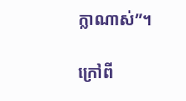ក្លាណាស់”។

ក្រៅពី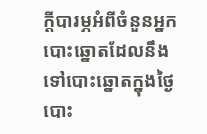ក្តីបារម្ភអំពីចំនួនអ្នកបោះឆ្នោតដែលនឹងទៅបោះឆ្នោតក្នុងថ្ងៃបោះ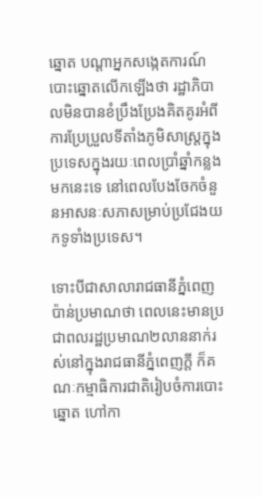ឆ្នោត បណ្តាអ្នកសង្កេតការណ៍បោះឆ្នោតលើកឡើងថា រដ្ឋាភិបាលមិនបានខំប្រឹងប្រែងគិតគូរអំពីការប្រែប្រួលទីតាំងភូមិសាស្ត្រក្នុងប្រទេសក្នុងរយៈពេលប្រាំឆ្នាំកន្លងមកនេះទេ នៅពេលបែងចែកចំនួនអាសនៈសភាសម្រាប់ប្រជែងយកទូទាំងប្រទេស។

ទោះបីជាសាលារាជធានីភ្នំពេញប៉ាន់ប្រមាណថា ពេលនេះមានប្រជាពលរដ្ឋប្រមាណ២លាននាក់រស់នៅក្នុងរាជធានីភ្នំពេញក្តី ក៏គណៈកម្មាធិការជាតិរៀបចំការបោះឆ្នោត ហៅកា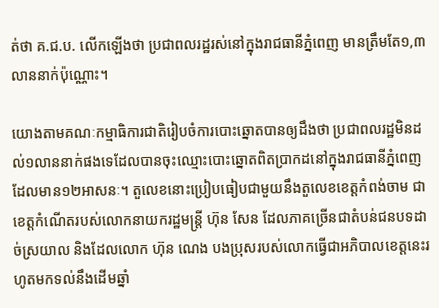ត់ថា គ.ជ.ប. លើកឡើងថា ប្រជាពលរដ្ឋរស់នៅក្នុងរាជធានីភ្នំពេញ មានត្រឹមតែ១,៣លាននាក់ប៉ុណ្ណោះ។

យោងតាមគណៈកម្មាធិការជាតិរៀបចំការបោះឆ្នោតបានឲ្យដឹងថា ប្រជាពលរដ្ឋមិនដល់១លាននាក់ផងទេដែលបានចុះឈ្មោះបោះឆ្នោតពិតប្រាកដនៅក្នុងរាជធានីភ្នំពេញ ដែលមាន១២អាសនៈ។ តួលេខនោះប្រៀបធៀបជាមួយនឹងតួលេខខេត្តកំពង់ចាម ជាខេត្តកំណើតរបស់លោកនាយករដ្ឋមន្ត្រី ហ៊ុន សែន ដែលភាគច្រើនជាតំបន់ជនបទដាច់ស្រយាល និងដែលលោក ហ៊ុន ណេង បងប្រុសរបស់លោកធ្វើជាអភិបាលខេត្តនេះរហូតមកទល់នឹងដើមឆ្នាំ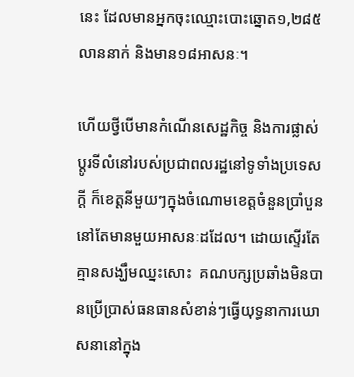នេះ ដែលមានអ្នកចុះឈ្មោះបោះឆ្នោត១,២៨៥លាននាក់ និងមាន១៨អាសនៈ។

ហើយថ្វីបើមានកំណើនសេដ្ឋកិច្ច និងការផ្លាស់ប្តូរទីលំនៅរបស់ប្រជាពលរដ្ឋនៅទូទាំងប្រទេសក្ដី ក៏ខេត្តនីមួយៗក្នុងចំណោមខេត្តចំនួនប្រាំបួននៅតែមានមួយអាសនៈដដែល។ ដោយស្ទើរតែគ្មានសង្ឃឹមឈ្នះសោះ  គណបក្សប្រឆាំងមិនបានប្រើប្រាស់ធនធានសំខាន់ៗធ្វើយុទ្ធនាការឃោសនានៅក្នុង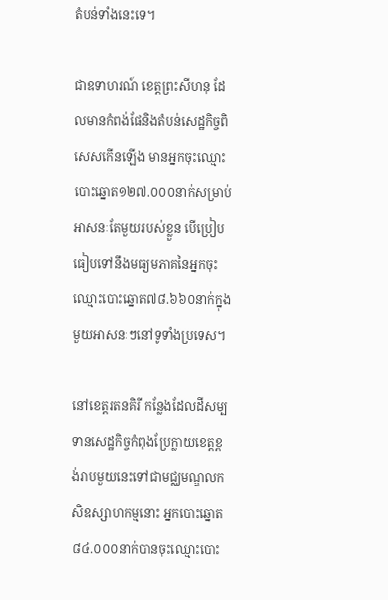តំបន់ទាំងនេះទេ។

ជាឧទាហរណ៍ ខេត្តព្រះសីហនុ ដែលមានកំពង់ផែនិងតំបន់សេដ្ឋកិច្ចពិសេសកើនឡើង មានអ្នកចុះឈ្មោះបោះឆ្នោត១២៧.០០០នាក់សម្រាប់អាសនៈតែមួយរបស់ខ្លួន បើប្រៀបធៀបទៅនឹងមធ្យមភាគនៃអ្នកចុះឈ្មោះបោះឆ្នោត៧៨.៦៦០នាក់ក្នុងមួយអាសនៈៗនៅទូទាំងប្រទេស។

នៅខេត្តរតនគិរី កន្លែងដែលដីសម្បទានសេដ្ឋកិច្ចកំពុងប្រែក្លាយខេត្តខ្ពង់រាបមួយនេះទៅជាមជ្ឈមណ្ឌលកសិឧស្សាហកម្មនោះ អ្នកបោះឆ្នោត៨៤.០០០នាក់បានចុះឈ្មោះបោះ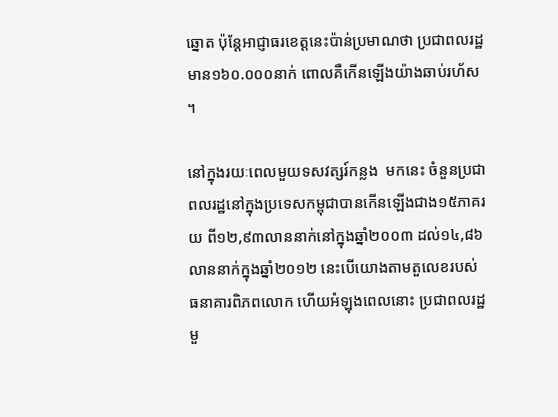ឆ្នោត ប៉ុន្តែអាជ្ញាធរខេត្តនេះប៉ាន់ប្រមាណថា ប្រជាពលរដ្ឋមាន១៦០.០០០នាក់ ពោលគឺកើនឡើងយ៉ាងឆាប់រហ័ស។

នៅក្នុងរយៈពេលមួយទសវត្សរ៍កន្លង  មកនេះ ចំនួនប្រជាពលរដ្ឋនៅក្នុងប្រទេសកម្ពុជាបានកើនឡើងជាង១៥ភាគរយ ពី១២,៩៣លាននាក់នៅក្នុងឆ្នាំ២០០៣ ដល់១៤,៨៦លាននាក់ក្នុងឆ្នាំ២០១២ នេះបើយោងតាមតួលេខរបស់ធនាគារពិភពលោក ហើយអំឡុងពេលនោះ ប្រជាពលរដ្ឋមួ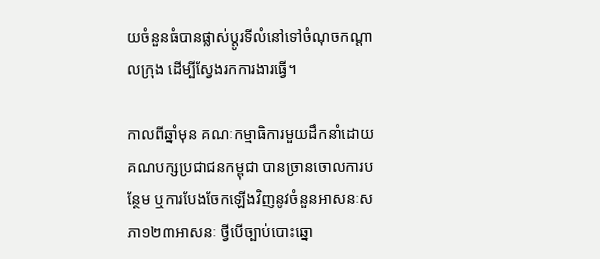យចំនួនធំបានផ្លាស់ប្ដូរទីលំនៅទៅចំណុចកណ្ដាលក្រុង ដើម្បីស្វែងរកការងារធ្វើ។

កាលពីឆ្នាំមុន គណៈកម្មាធិការមួយដឹកនាំដោយគណបក្សប្រជាជនកម្ពុជា បានច្រានចោលការបន្ថែម ឬការបែងចែកឡើងវិញនូវចំនួនអាសនៈសភា១២៣អាសនៈ ថ្វីបើច្បាប់បោះឆ្នោ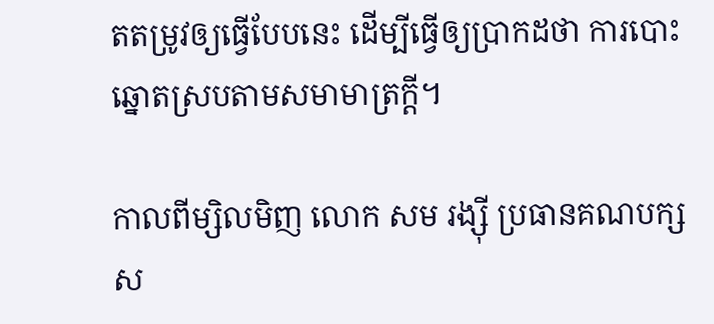តតម្រូវឲ្យធ្វើបែបនេះ ដើម្បីធ្វើឲ្យប្រាកដថា ការបោះឆ្នោតស្របតាមសមាមាត្រក្តី។

កាលពីម្សិលមិញ លោក សម រង្ស៊ី ប្រធានគណបក្សស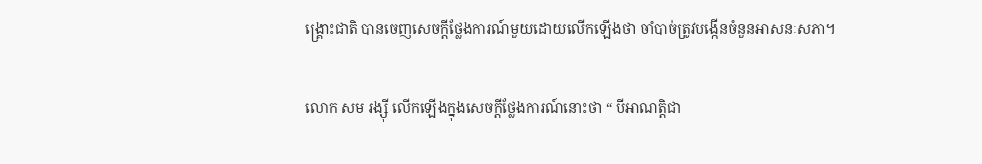ង្គ្រោះជាតិ បានចេញសេចក្ដីថ្លែងការណ៍មួយដោយលើកឡើងថា ចាំបាច់ត្រូវបង្កើនចំនួនអាសនៈសភា។

លោក សម រង្ស៊ី លើកឡើងក្នុងសេចក្ដីថ្លែងការណ៍នោះថា “ បីអាណត្តិជា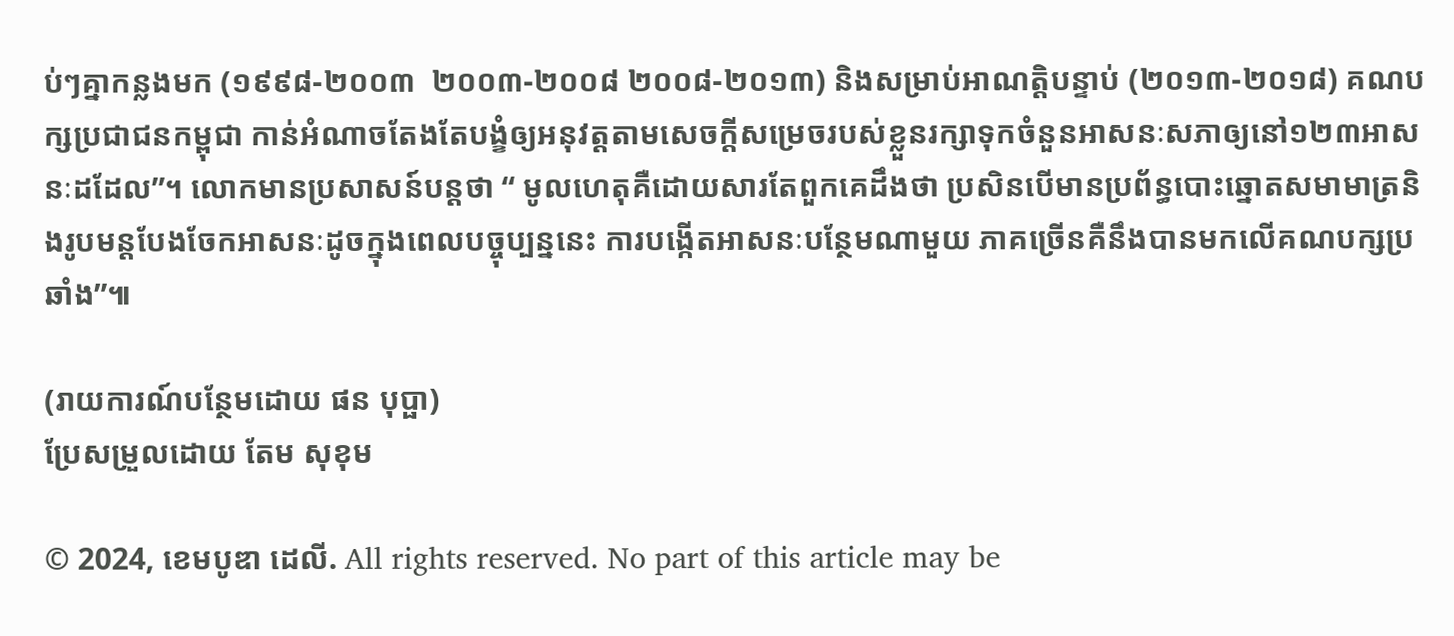ប់ៗគ្នាកន្លងមក (១៩៩៨-២០០៣  ២០០៣-២០០៨ ២០០៨-២០១៣) និងសម្រាប់អាណត្តិបន្ទាប់ (២០១៣-២០១៨) គណបក្សប្រជាជនកម្ពុជា កាន់អំណាចតែងតែបង្ខំឲ្យអនុវត្តតាមសេចក្ដីសម្រេចរបស់ខ្លួនរក្សាទុកចំនួនអាសនៈសភាឲ្យនៅ១២៣អាសនៈដដែល”។ លោកមានប្រសាសន៍បន្តថា “ មូលហេតុគឺដោយសារតែពួកគេដឹងថា ប្រសិនបើមានប្រព័ន្ធបោះឆ្នោតសមាមាត្រនិងរូបមន្តបែងចែកអាសនៈដូចក្នុងពេលបច្ចុប្បន្ននេះ ការបង្កើតអាសនៈបន្ថែមណាមួយ ភាគច្រើនគឺនឹងបានមកលើគណបក្សប្រឆាំង”៕

(រាយការណ៍បន្ថែមដោយ ផន បុប្ផា)
ប្រែសម្រួលដោយ តែម សុខុម

© 2024, ខេមបូឌា ដេលី. All rights reserved. No part of this article may be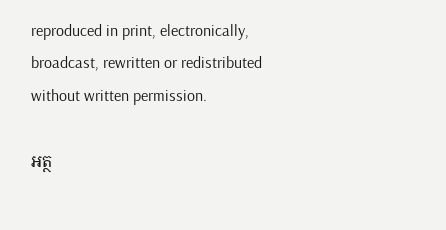reproduced in print, electronically, broadcast, rewritten or redistributed without written permission.

អត្ថ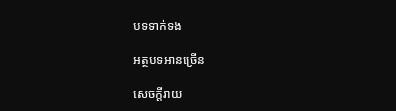បទទាក់ទង

អត្ថបទអានច្រើន

សេចក្ដីរាយ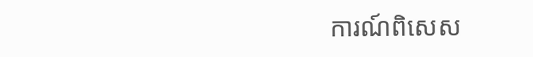ការណ៍ពិសេស